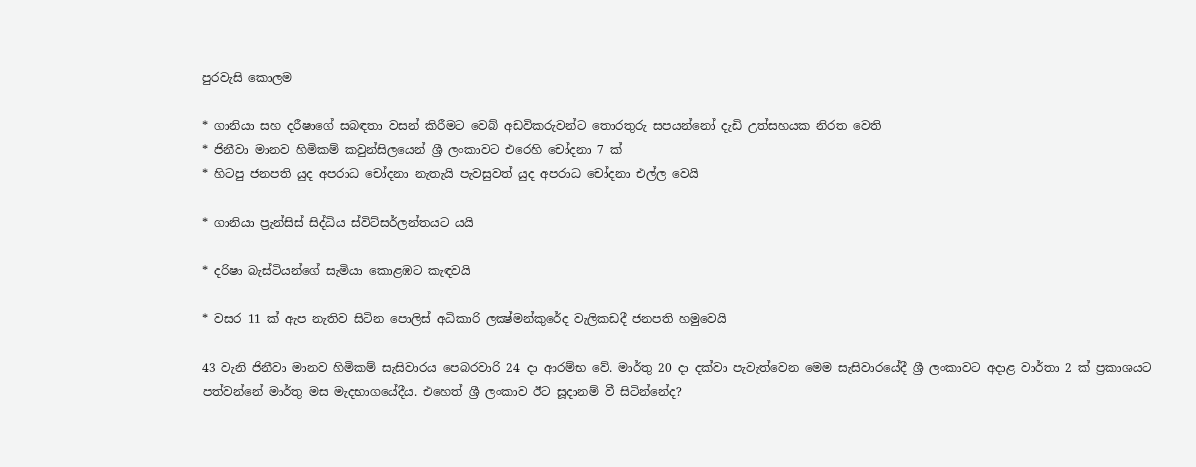පුරවැසි කොලම

* ගානියා සහ දරීෂාගේ සබඳතා වසන් කිරීමට වෙබ් අඩවිකරුවන්ට තොරතුරු සපයන්නෝ දැඩි උත්සහයක නිරත වෙති
* ජිනීවා මානව හිමිකම් කවුන්සිලයෙන් ශ්‍රී ලංකාවට එරෙහි චෝදනා 7 ක්
* හිටපු ජනපති යුද අපරාධ චෝදනා නැතැයි පැවසුවත් යුද අපරාධ චෝදනා එල්ල වෙයි

* ගානියා ප්‍රැන්සිස් සිද්ධිය ස්විට්සර්ලන්තයට යයි

* දරිෂා බැස්ටියන්ගේ සැමියා කොළඹට කැඳවයි

* වසර 11 ක් ඇප නැතිව සිටින පොලිස් අධිකාරි ලක්‍ෂ්මන්කුරේද වැලිකඩදී ජනපති හමුවෙයි

43 වැනි ජිනීවා මානව හිමිකම් සැසිවාරය පෙබරවාරි 24 දා ආරම්භ වේ. මාර්තු 20 දා දක්වා පැවැත්වෙන මෙම සැසිවාරයේදී ශ්‍රී ලංකාවට අදාළ වාර්තා 2 ක් ප්‍රකාශයට පත්වන්නේ මාර්තු මස මැදභාගයේදීය. එහෙත් ශ්‍රී ලංකාව ඊට සූදානම් වී සිටින්නේද?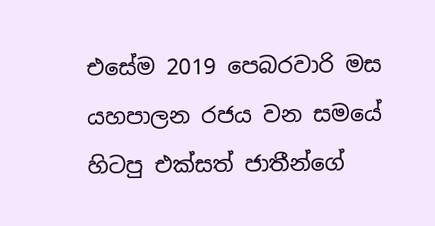එසේම 2019 පෙබරවාරි මස යහපාලන රජය වන සමයේ හිටපු එක්සත් ජාතීන්ගේ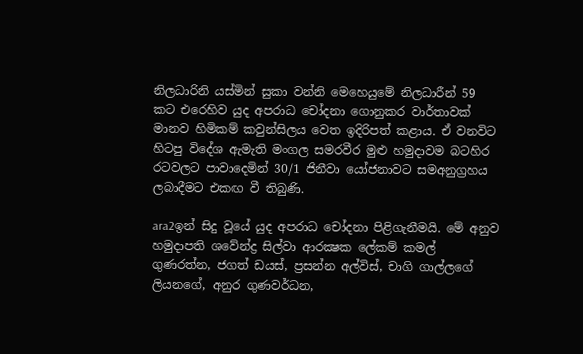නිලධාරිනි යස්මින් සුකා වන්නි මෙහෙයුමේ නිලධාරීන් 59 කට එරෙහිව යුද අපරාධ චෝදනා ගොනුකර වාර්තාවක් මානව හිමිකම් කවුන්සිලය වෙත ඉදිරිපත් කළාය. ඒ වනවිට හිටපු විදේශ ඇමැති මංගල සමරවීර මුළු හමුදාවම බටහිර රටවලට පාවාදෙමින් 30/1 ජිනීවා යෝජනාවට සමඅනුග්‍රහය ලබාදීමට එකඟ වී තිබුණි.

ara2ඉන් සිදු වූයේ යුද අපරාධ චෝදනා පිළිගැනීමයි. මේ අනුව හමුදාපති ශවේන්ද්‍ර සිල්වා ආරක්‍ෂක ලේකම් කමල් ගුණරත්න, ජගත් ඩයස්, ප්‍රසන්න අල්විස්, චාගි ගාල්ලගේ ලියනගේ, අනුර ගුණවර්ධන,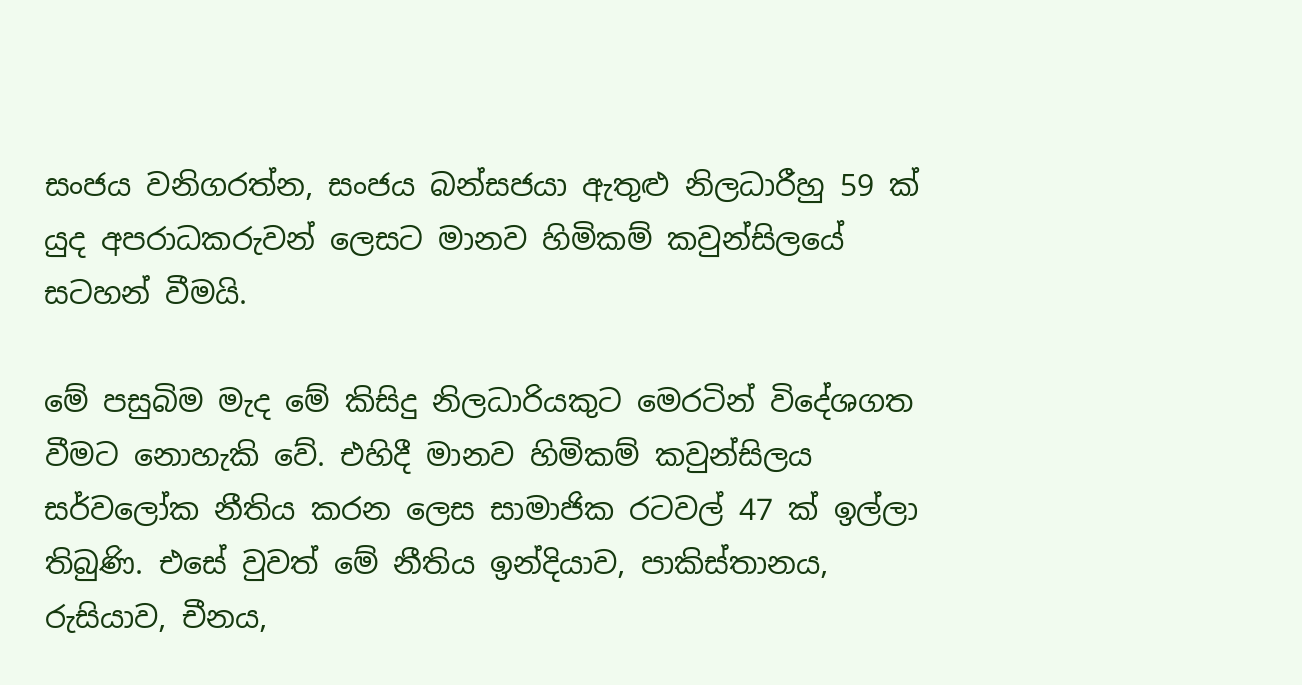සංජය වනිගරත්න, සංජය බන්සජයා ඇතුළු නිලධාරීහු 59 ක් යුද අපරාධකරුවන් ලෙසට මානව හිමිකම් කවුන්සිලයේ සටහන් වීමයි.

මේ පසුබිම මැද මේ කිසිදු නිලධාරියකුට මෙරටින් විදේශගත වීමට නොහැකි වේ. එහිදී මානව හිමිකම් කවුන්සිලය සර්වලෝක නීතිය කරන ලෙස සාමාජික රටවල් 47 ක් ඉල්ලා තිබුණි. එසේ වුවත් මේ නීතිය ඉන්දියාව, පාකිස්තානය, රුසියාව, චීනය,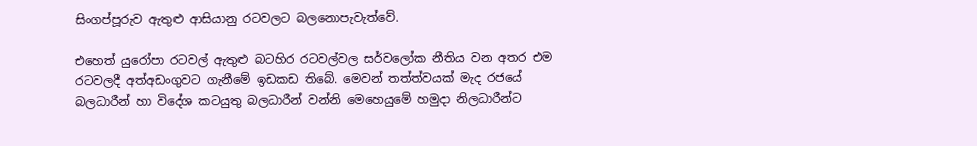සිංගප්පූරුව ඇතුළු ආසියානු රටවලට බලනොපැවැත්වේ.

එහෙත් යුරෝපා රටවල් ඇතුළු බටහිර රටවල්වල සර්වලෝක නීතිය වන අතර එම රටවලදී අත්අඩංගුවට ගැනීමේ ඉඩකඩ තිබේ. මෙවන් තත්ත්වයක් මැද රජයේ බලධාරීන් හා විදේශ කටයුතු බලධාරීන් වන්නි මෙහෙයුමේ හමුදා නිලධාරීන්ට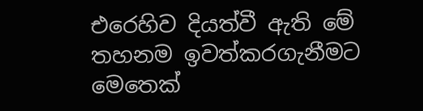එරෙහිව දියත්වී ඇති මේ තහනම ඉවත්කරගැනීමට මෙතෙක්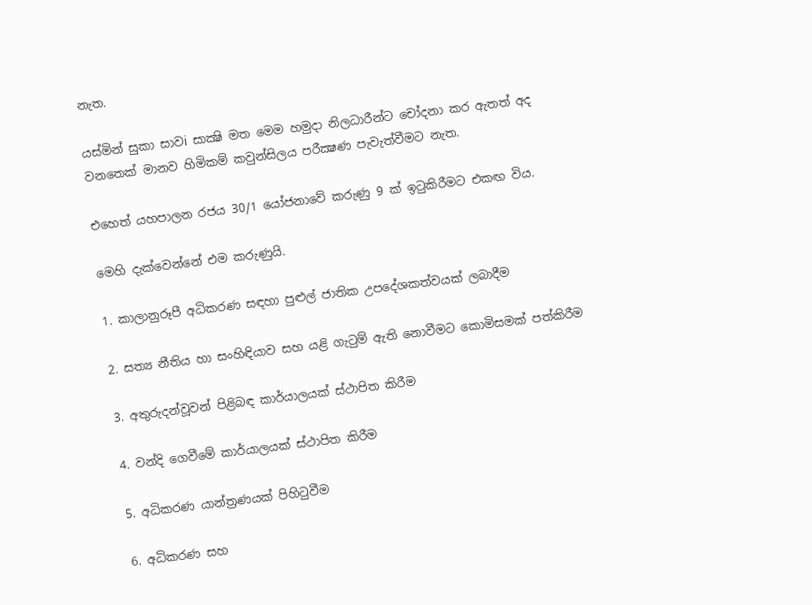නැත.

යස්මින් සුකා සාවi සාක්‍ෂි මත මෙම හමුදා නිලධාරීන්ට චෝදනා කර ඇතත් අද වනතෙක් මානව හිමිකම් කවුන්සිලය පරීක්‍ෂණ පැවැත්වීමට නැත.

එහෙත් යහපාලන රජය 30/1 යෝජනාවේ කරුණු 9 ක් ඉටුකිරීමට එකඟ විය.

මෙහි දැක්වෙන්නේ එම කරුණුයි.

1. කාලානුරූපී අධිකරණ සඳහා පුළුල් ජාතික උපදේශකත්වයක් ලබාදීම

2. සත්‍ය නීතිය හා සංහිඳියාව සහ යළි ගැටුම් ඇති නොවීමට කොමිසමක් පත්කිරීම

3. අතුරුදන්වූවන් පිළිබඳ කාර්යාලයක් ස්ථාපිත කිරීම

4. වන්දි ගෙවීමේ කාර්යාලයක් ස්ථාපිත කිරීම

5. අධිකරණ යාන්ත්‍රණයක් පිහිටුවීම

6. අධිකරණ සහ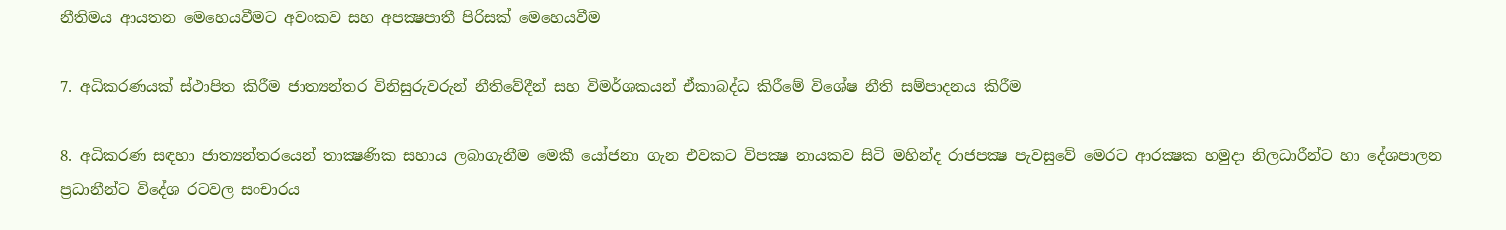නීතිමය ආයතන මෙහෙයවීමට අවංකව සහ අපක්‍ෂපාතී පිරිසක් මෙහෙයවීම

7. අධිකරණයක් ස්ථාපිත කිරීම ජාත්‍යන්තර විනිසුරුවරුන් නීතිවේදීන් සහ විමර්ශකයන් ඒකාබද්ධ කිරීමේ විශේෂ නීති සම්පාදනය කිරීම

8. අධිකරණ සඳහා ජාත්‍යන්තරයෙන් තාක්‍ෂණික සහාය ලබාගැනීම මෙකී යෝජනා ගැන එවකට විපක්‍ෂ නායකව සිටි මහින්ද රාජපක්‍ෂ පැවසුවේ මෙරට ආරක්‍ෂක හමුදා නිලධාරීන්ට හා දේශපාලන ප්‍රධානීන්ට විදේශ රටවල සංචාරය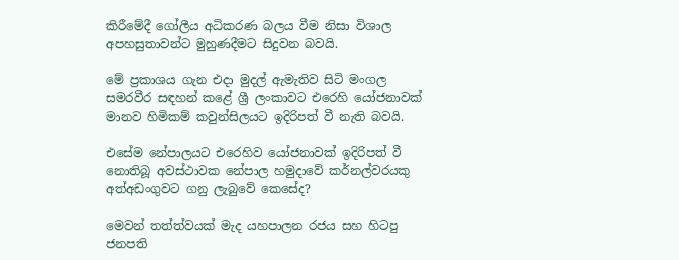කිරීමේදී ගෝලීය අධිකරණ බලය වීම නිසා විශාල අපහසුතාවන්ට මුහුණදීමට සිදුවන බවයි.

මේ ප්‍රකාශය ගැන එදා මුදල් ඇමැතිව සිටි මංගල සමරවීර සඳහන් කළේ ශ්‍රී ලංකාවට එරෙහි යෝජනාවක් මානව හිමිකම් කවුන්සිලයට ඉදිරිපත් වී නැති බවයි.

එසේම නේපාලයට එරෙහිව යෝජනාවක් ඉදිරිපත් වී නොතිබූ අවස්ථාවක නේපාල හමුදාවේ කර්නල්වරයකු අත්අඩංගුවට ගනු ලැබුවේ කෙසේද?

මෙවන් තත්ත්වයක් මැද යහපාලන රජය සහ හිටපු ජනපති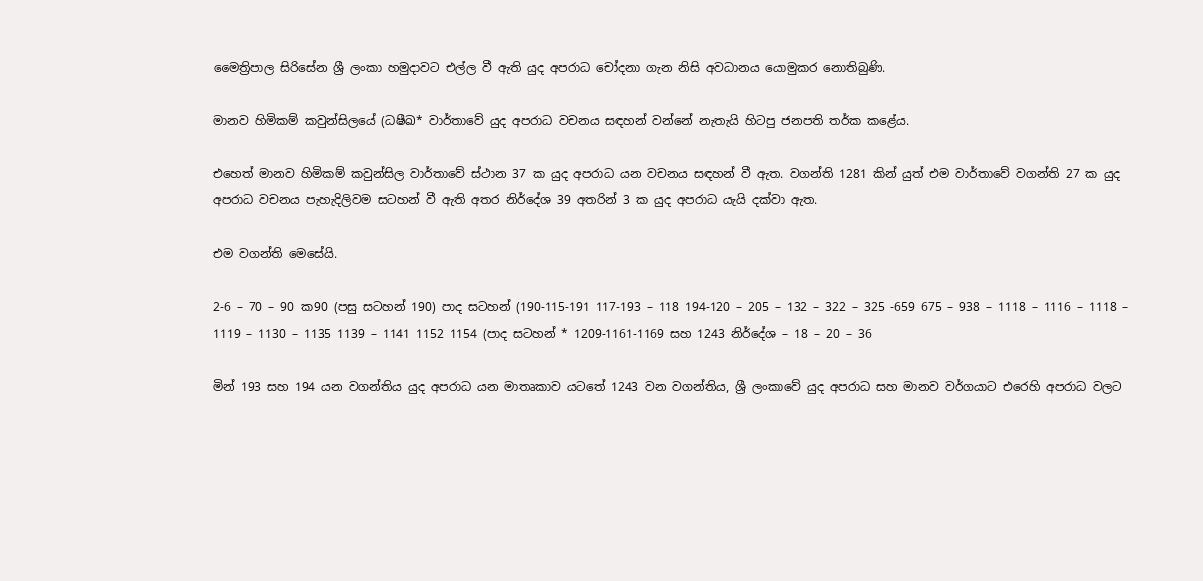මෛත්‍රිපාල සිරිසේන ශ්‍රී ලංකා හමුදාවට එල්ල වී ඇති යුද අපරාධ චෝදනා ගැන නිසි අවධානය යොමුකර නොතිබුණි.

මානව හිමිකම් කවුන්සිලයේ (ධෂීඛ* වාර්තාවේ යුද අපරාධ වචනය සඳහන් වන්නේ නැතැයි හිටපු ජනපති තර්ක කළේය.

එහෙත් මානව හිමිකම් කවුන්සිල වාර්තාවේ ස්ථාන 37 ක යුද අපරාධ යන වචනය සඳහන් වී ඇත. වගන්ති 1281 කින් යුත් එම වාර්තාවේ වගන්ති 27 ක යුද අපරාධ වචනය පැහැදිලිවම සටහන් වී ඇති අතර නිර්දේශ 39 අතරින් 3 ක යුද අපරාධ යැයි දක්වා ඇත.

එම වගන්ති මෙසේයි.

2-6 – 70 – 90 ක90 (පසු සටහන් 190) පාද සටහන් (190-115-191 117-193 – 118 194-120 – 205 – 132 – 322 – 325 -659 675 – 938 – 1118 – 1116 – 1118 – 1119 – 1130 – 1135 1139 – 1141 1152 1154 (පාද සටහන් * 1209-1161-1169 සහ 1243 නිර්දේශ – 18 – 20 – 36

මින් 193 සහ 194 යන වගන්තිය යුද අපරාධ යන මාතෘකාව යටතේ 1243 වන වගන්තිය, ශ්‍රී ලංකාවේ යුද අපරාධ සහ මානව වර්ගයාට එරෙහි අපරාධ වලට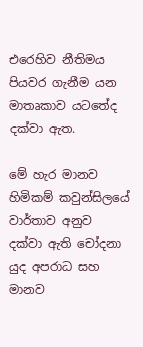එරෙහිව නීතිමය පියවර ගැනීම යන මාතෘකාව යටතේද දක්වා ඇත.

මේ හැර මානව හිමිකම් කවුන්සිලයේ වාර්තාව අනුව දක්වා ඇති චෝදනා යුද අපරාධ සහ මානව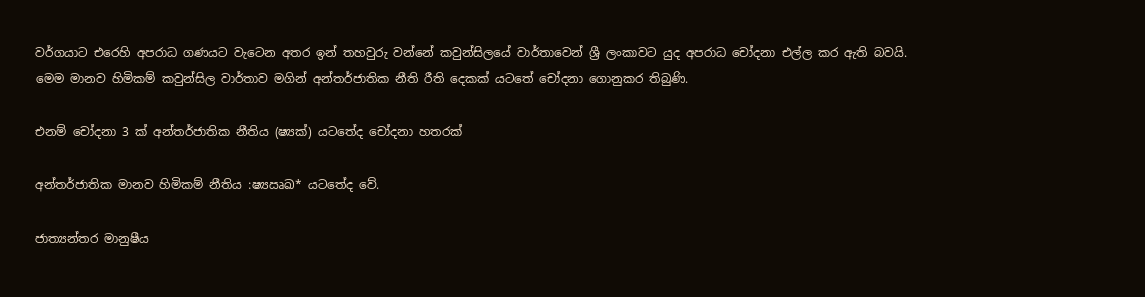වර්ගයාට එරෙහි අපරාධ ගණයට වැටෙන අතර ඉන් තහවුරු වන්නේ කවුන්සිලයේ වාර්තාවෙන් ශ්‍රී ලංකාවට යුද අපරාධ චෝදනා එල්ල කර ඇති බවයි. මෙම මානව හිමිකම් කවුන්සිල වාර්තාව මගින් අන්තර්ජාතික නීති රීති දෙකක් යටතේ චෝදනා ගොනුකර තිබුණි.

එනම් චෝදනා 3 ක් අන්තර්ජාතික නීතිය (ෂ්‍යක්‍) යටතේද චෝදනා හතරක්

අන්තර්ජාතික මානව හිමිකම් නීතිය :ෂ්‍යඍඛ* යටතේද වේ.

ජාත්‍යන්තර මානුෂීය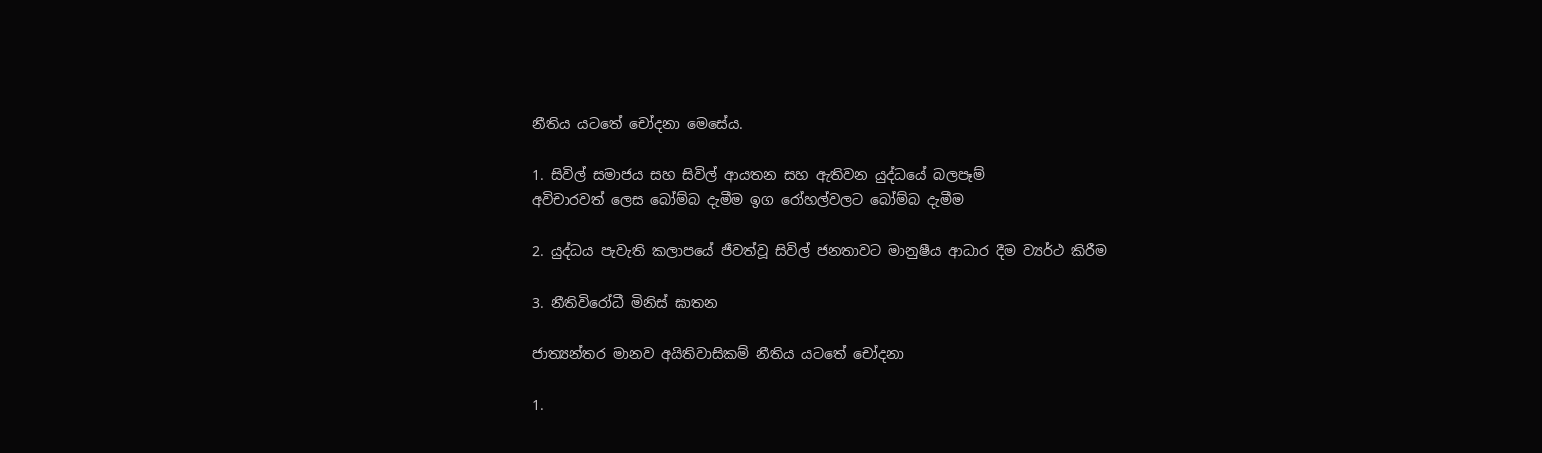නීතිය යටතේ චෝදනා මෙසේය.

1. සිවිල් සමාජය සහ සිවිල් ආයතන සහ ඇතිවන යුද්ධයේ බලපෑම්
අවිචාරවත් ලෙස බෝම්බ දැමීම ඉග රෝහල්වලට බෝම්බ දැමීම

2. යුද්ධය පැවැති කලාපයේ ජීවත්වූ සිවිල් ජනතාවට මානුෂීය ආධාර දීම ව්‍යර්ථ කිරීම

3. නීතිවිරෝධී මිනිස් ඝාතන

ජාත්‍යන්තර මානව අයිතිවාසිකම් නීතිය යටතේ චෝදනා

1.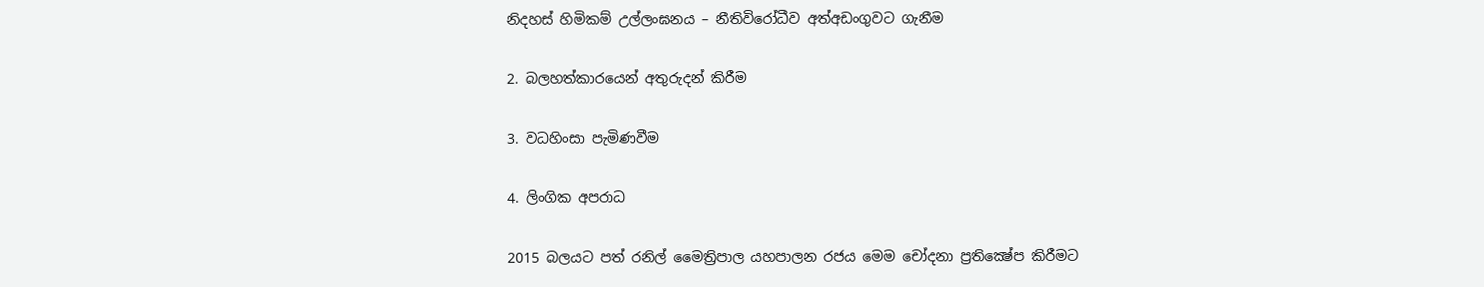නිදහස් හිමිකම් උල්ලංඝනය – නීතිවිරෝධීව අත්අඩංගුවට ගැනීම

2. බලහත්කාරයෙන් අතුරුදන් කිරීම

3. වධහිංසා පැමිණවීම

4. ලිංගික අපරාධ

2015 බලයට පත් රනිල් මෛත්‍රිපාල යහපාලන රජය මෙම චෝදනා ප්‍රතික්‍ෂේප කිරීමට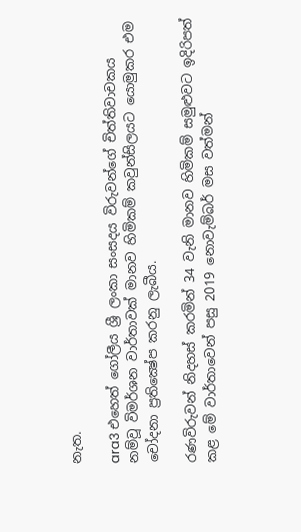නැත.

ara3 එහෙත් ගෝලීය ශ්‍රී ලංකා සංසදය විරුවන්ගේ චිත්තිවාචකය නම්වූ විමර්ශන වාර්තාවක් මානව හිමිකම් කවුන්සිලයට යොමුකර එම චෝදනා ප්‍රතික්‍ෂේප කරනු ලැබීය.

රණවිරුවන් නිදහස් කරමින් 34 වැනි මානව හිමිකම් සමුළුවට ඉදිරිපත් කළ මේ වාර්තාවෙන් පසු 2019 නොවැම්බර් මස වත්මන්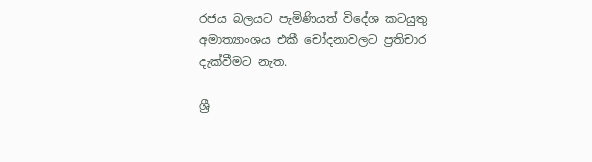රජය බලයට පැමිණියත් විදේශ කටයුතු අමාත්‍යාංශය එකී චෝදනාවලට ප්‍රතිචාර දැක්වීමට නැත.

ශ්‍රී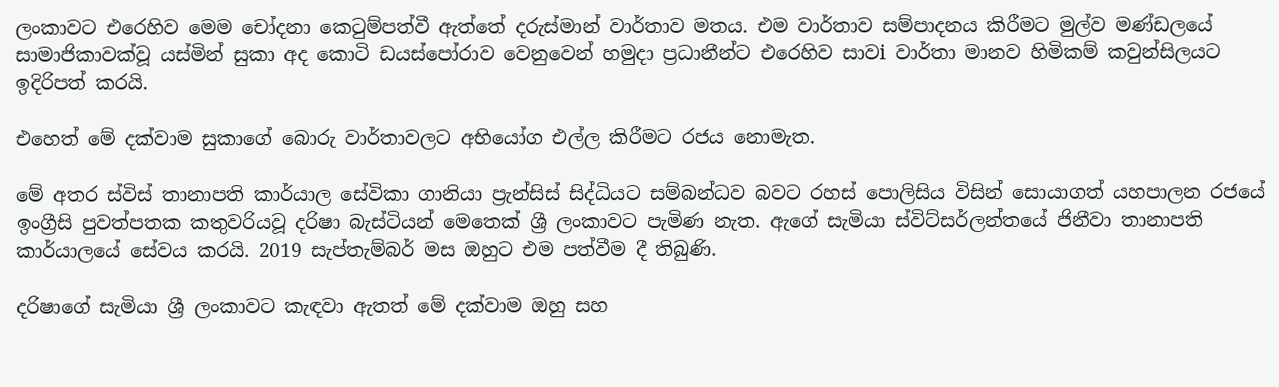ලංකාවට එරෙහිව මෙම චෝදනා කෙටුම්පත්වී ඇත්තේ දරුස්මාන් වාර්තාව මතය. එම වාර්තාව සම්පාදනය කිරීමට මුල්ව මණ්ඩලයේ සාමාජිකාවක්වූ යස්මින් සුකා අද කොටි ඩයස්පෝරාව වෙනුවෙන් හමුදා ප්‍රධානීන්ට එරෙහිව සාවi වාර්තා මානව හිමිකම් කවුන්සිලයට ඉදිරිපත් කරයි.

එහෙත් මේ දක්වාම සුකාගේ බොරු වාර්තාවලට අභියෝග එල්ල කිරීමට රජය නොමැත.

මේ අතර ස්විස් තානාපති කාර්යාල සේවිකා ගානියා ප්‍රැන්සිස් සිද්ධියට සම්බන්ධව බවට රහස් පොලිසිය විසින් සොයාගත් යහපාලන රජයේ ඉංග්‍රීසි පුවත්පතක කතුවරියවූ දරිෂා බැස්ටියන් මෙතෙක් ශ්‍රී ලංකාවට පැමිණ නැත. ඇගේ සැමියා ස්විට්සර්ලන්තයේ ජිනීවා තානාපති කාර්යාලයේ සේවය කරයි. 2019 සැප්තැම්බර් මස ඔහුට එම පත්වීම දී තිබුණි.

දරිෂාගේ සැමියා ශ්‍රී ලංකාවට කැඳවා ඇතත් මේ දක්වාම ඔහු සහ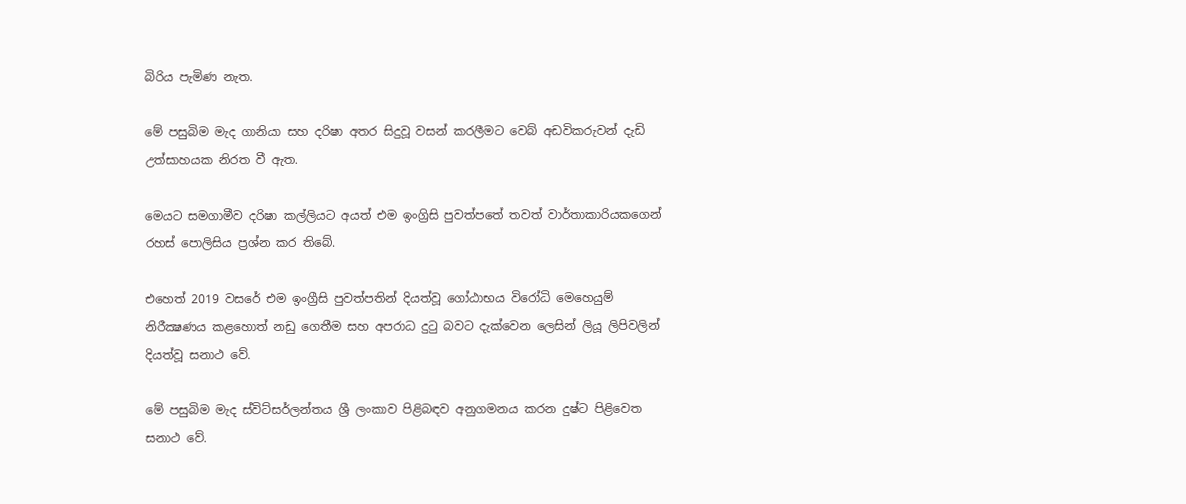බිරිය පැමිණ නැත.

මේ පසුබිම මැද ගානියා සහ දරිෂා අතර සිදුවූ වසන් කරලීමට වෙබ් අඩවිකරුවන් දැඩි උත්සාහයක නිරත වී ඇත.

මෙයට සමගාමීව දරිෂා කල්ලියට අයත් එම ඉංග්‍රිසි පුවත්පතේ තවත් වාර්තාකාරියකගෙන් රහස් පොලිසිය ප්‍රශ්න කර තිබේ.

එහෙත් 2019 වසරේ එම ඉංග්‍රීසි පුවත්පතින් දියත්වූ ගෝඨාභය විරෝධි මෙහෙයුම් නිරීක්‍ෂණය කළහොත් නඩු ගෙතීම සහ අපරාධ දුටු බවට දැක්වෙන ලෙසින් ලියූ ලිපිවලින් දියත්වූ සනාථ වේ.

මේ පසුබිම මැද ස්විට්සර්ලන්තය ශ්‍රී ලංකාව පිළිබඳව අනුගමනය කරන දුෂ්ට පිළිවෙත සනාථ වේ.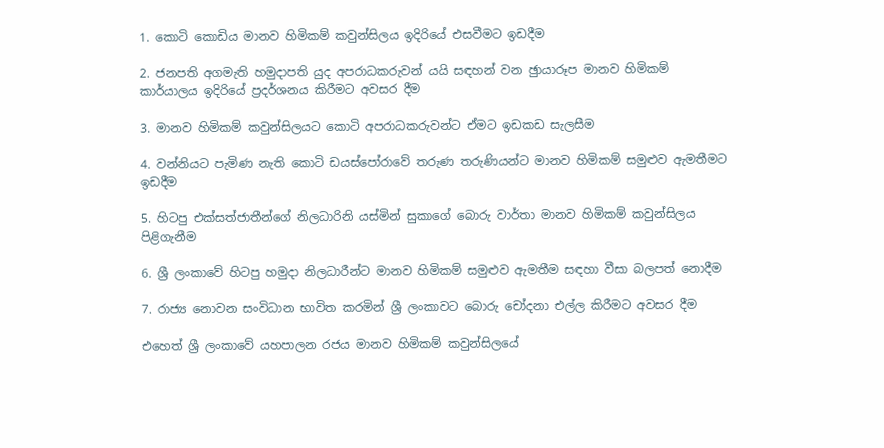1. කොටි කොඩිය මානව හිමිකම් කවුන්සිලය ඉදිරියේ එසවීමට ඉඩදීම

2. ජනපති අගමැති හමුදාපති යුද අපරාධකරුවන් යයි සඳහන් වන ඡුායාරූප මානව හිමිකම් කාර්යාලය ඉදිරියේ ප්‍රදර්ශනය කිරීමට අවසර දීම

3. මානව හිමිකම් කවුන්සිලයට කොටි අපරාධකරුවන්ට ඒමට ඉඩකඩ සැලසීම

4. වන්නියට පැමිණ නැති කොටි ඩයස්පෝරාවේ තරුණ තරුණියන්ට මානව හිමිකම් සමුළුව ඇමතීමට ඉඩදීම

5. හිටපු එක්සත්ජාතීන්ගේ නිලධාරිනි යස්මින් සුකාගේ බොරු වාර්තා මානව හිමිකම් කවුන්සිලය පිළිගැනීම

6. ශ්‍රී ලංකාවේ හිටපු හමුදා නිලධාරීන්ට මානව හිමිකම් සමුළුව ඇමතීම සඳහා වීසා බලපත් නොදීම

7. රාජ්‍ය නොවන සංවිධාන භාවිත කරමින් ශ්‍රී ලංකාවට බොරු චෝදනා එල්ල කිරීමට අවසර දීම

එහෙත් ශ්‍රී ලංකාවේ යහපාලන රජය මානව හිමිකම් කවුන්සිලයේ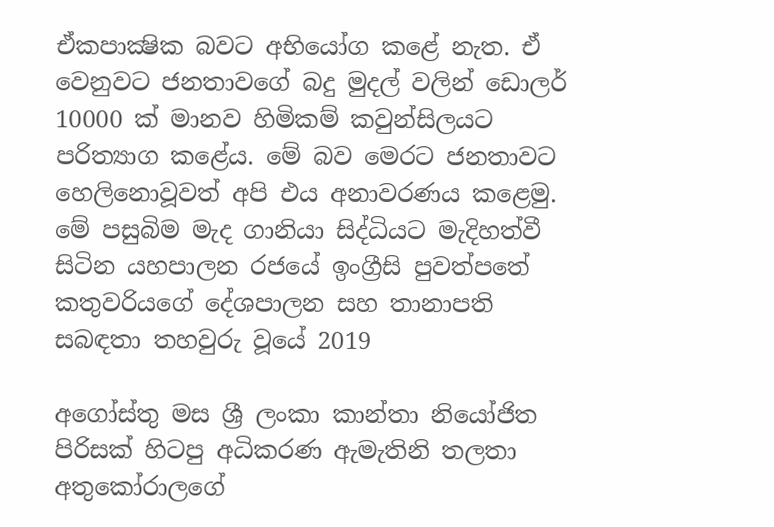ඒකපාක්‍ෂික බවට අභියෝග කළේ නැත. ඒ වෙනුවට ජනතාවගේ බදු මුදල් වලින් ඩොලර් 10000 ක් මානව හිමිකම් කවුන්සිලයට පරිත්‍යාග කළේය. මේ බව මෙරට ජනතාවට හෙලිනොවූවත් අපි එය අනාවරණය කළෙමු. මේ පසුබිම මැද ගානියා සිද්ධියට මැදිහත්වී සිටින යහපාලන රජයේ ඉංග්‍රීසි පුවත්පතේ කතුවරියගේ දේශපාලන සහ තානාපති සබඳතා තහවුරු වූයේ 2019

අගෝස්තු මස ශ්‍රී ලංකා කාන්තා නියෝජිත පිරිසක් හිටපු අධිකරණ ඇමැතිනි තලතා අතුකෝරාලගේ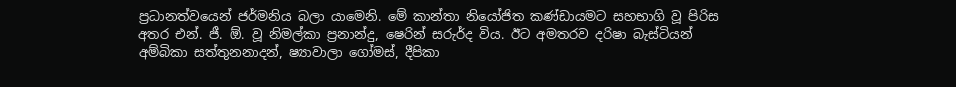ප්‍රධානත්වයෙන් ජර්මනිය බලා යාමෙනි. මේ කාන්තා නියෝජිත කණ්ඩායමට සහභාගි වූ පිරිස අතර එන්. ජී. ඕ. වූ නිමල්කා ප්‍රනාන්දු, ෂෙරින් සරුර්ද විය. ඊට අමතරව දරිෂා බැස්ටියන් අම්බිකා සත්තුනනාදන්, ෂ්‍යාවාලා ගෝමස්, දීපිකා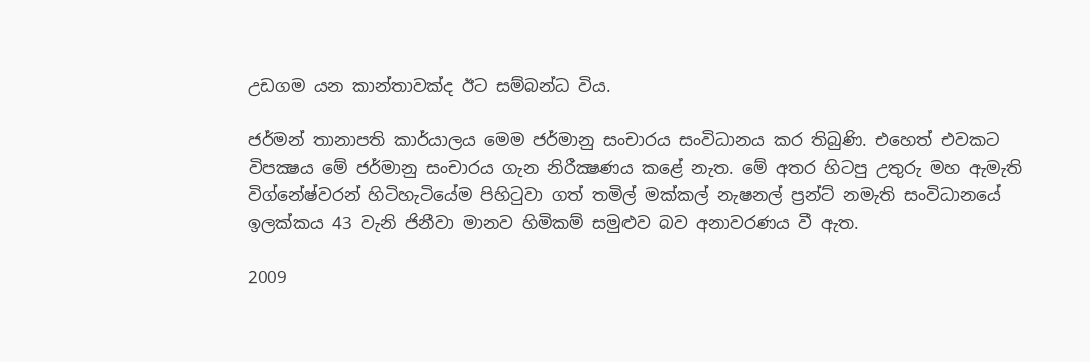උඩගම යන කාන්තාවක්ද ඊට සම්බන්ධ විය.

ජර්මන් තානාපති කාර්යාලය මෙම ජර්මානු සංචාරය සංවිධානය කර තිබුණි. එහෙත් එවකට විපක්‍ෂය මේ ජර්මානු සංචාරය ගැන නිරීක්‍ෂණය කළේ නැත. මේ අතර හිටපු උතුරු මහ ඇමැති විග්නේෂ්වරන් හිටිහැටියේම පිහිටුවා ගත් තමිල් මක්කල් නැෂනල් ප්‍රන්ට් නමැති සංවිධානයේ ඉලක්කය 43 වැනි ජිනීවා මානව හිමිකම් සමුළුව බව අනාවරණය වී ඇත.

2009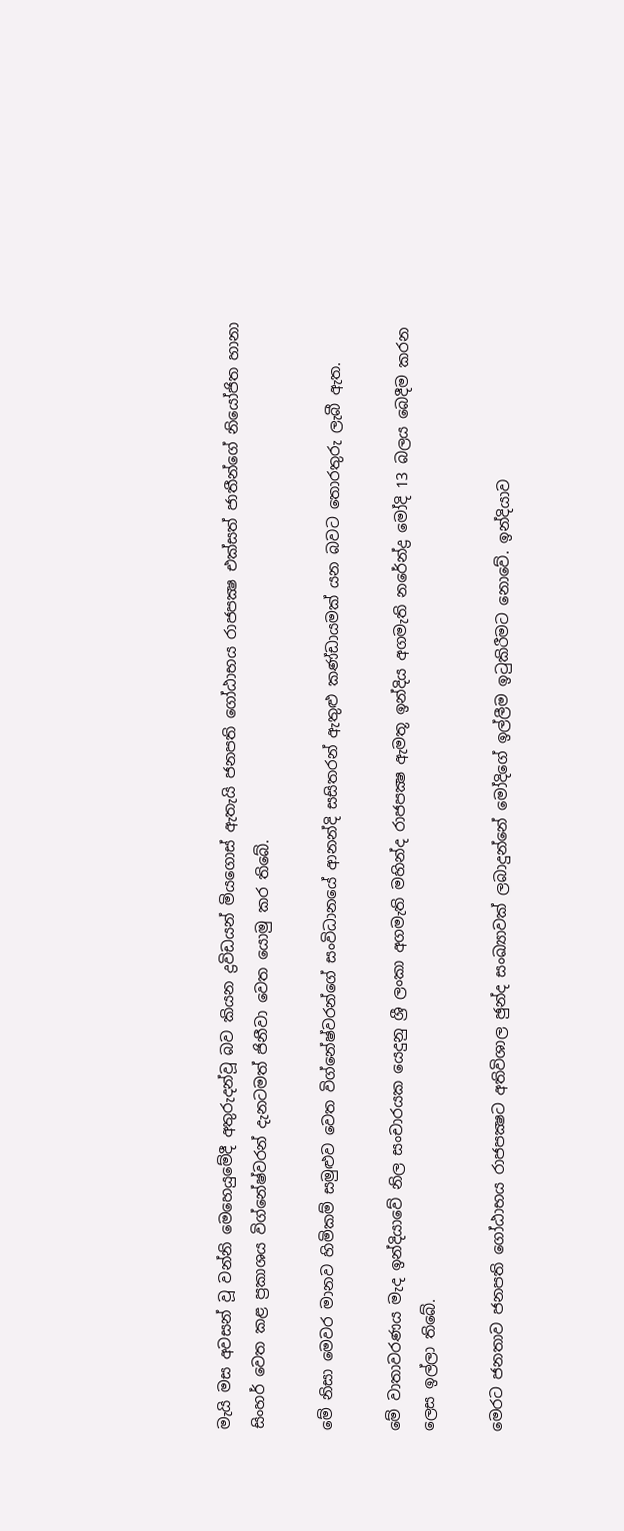මැයි මස අවසන් වූ වන්නි මෙහෙයුමේදී අතුරුදන්වූ බව කියන ද්‍රවිඩයන් මියගොස් ඇතැයි ජනපති ගෝඨාභය රාජපක්‍ෂ එක්සත් ජාතීන්ගේ නියෝජිත හානා සිංහර් වෙත කළ ප්‍රකාශය විග්නේෂ්වරන් දැනටමත් ජිනීවා වෙත යොමු කර තිබේ.

මේ නිසා මෙවර මානව හිමිකම් සමුළුව වෙත විග්නේෂ්වරන්ගේ සංවිධානයේ ආනන්දි සසිතරන් ඇතුළු කණ්ඩායමක් යන බවට තොරතුරු ලැබී ඇත.

මේ වාතාවරණය මැද ඉන්දියාවේ නිල සංචාරයක යෙදුනු ශ්‍රී ලංකා අගමැති මහින්ද රාජපක්‍ෂ ඇමතූ ඉන්දිය අගමැති නරේන්ද්‍ර මෝදි 13 බලය බෙදීම කරන ලෙස ඉල්ලා තිබේ.

මෙරට ජනතාව ජනපති ගෝඨාභය රාජපක්‍ෂට අතිවිශාල ඡුන්ද සංඛ්‍යාවක් ලබාදුන්නේ මෝදිගේ ඉල්ලීම ඉටුකිරීමට නොවේ. ඉන්දියාව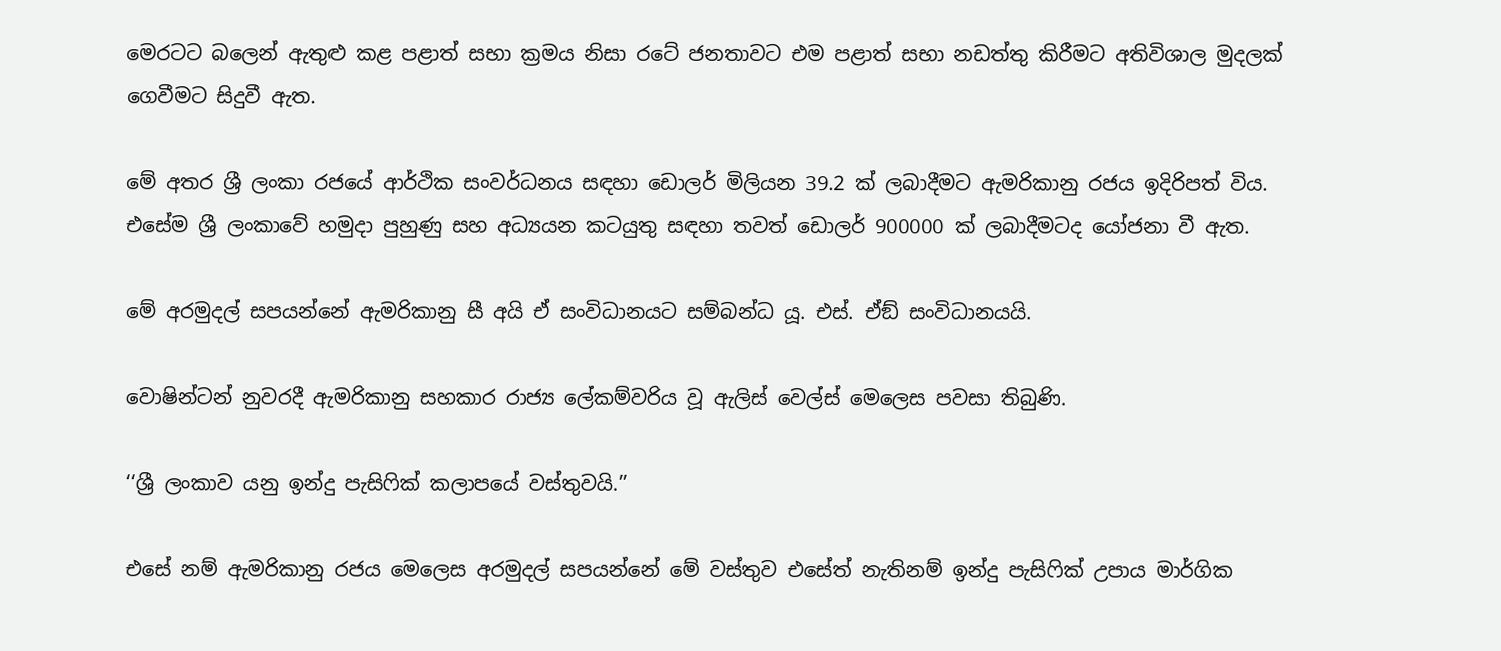මෙරටට බලෙන් ඇතුළු කළ පළාත් සභා ක්‍රමය නිසා රටේ ජනතාවට එම පළාත් සභා නඩත්තු කිරීමට අතිවිශාල මුදලක් ගෙවීමට සිදුවී ඇත.

මේ අතර ශ්‍රී ලංකා රජයේ ආර්ථික සංවර්ධනය සඳහා ඩොලර් මිලියන 39.2 ක් ලබාදීමට ඇමරිකානු රජය ඉදිරිපත් විය. එසේම ශ්‍රී ලංකාවේ හමුදා පුහුණු සහ අධ්‍යයන කටයුතු සඳහා තවත් ඩොලර් 900000 ක් ලබාදීමටද යෝජනා වී ඇත.

මේ අරමුදල් සපයන්නේ ඇමරිකානු සී අයි ඒ සංවිධානයට සම්බන්ධ යූ. එස්. ඒඞ් සංවිධානයයි.

වොෂින්ටන් නුවරදී ඇමරිකානු සහකාර රාජ්‍ය ලේකම්වරිය වූ ඇලිස් වෙල්ස් මෙලෙස පවසා තිබුණි.

‘‘ශ්‍රී ලංකාව යනු ඉන්දු පැසිෆික් කලාපයේ වස්තුවයි.’’

එසේ නම් ඇමරිකානු රජය මෙලෙස අරමුදල් සපයන්නේ මේ වස්තුව එසේත් නැතිනම් ඉන්දු පැසිෆික් උපාය මාර්ගික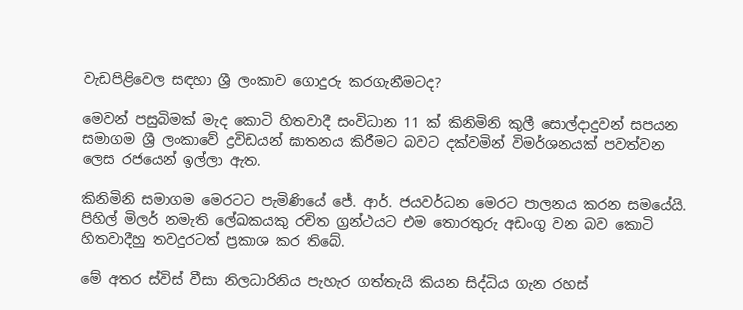වැඩපිළිවෙල සඳහා ශ්‍රී ලංකාව ගොදුරු කරගැනීමටද?

මෙවන් පසුබිමක් මැද කොටි හිතවාදී සංවිධාන 11 ක් කිනිමිනි කුලී සොල්දාදුවන් සපයන සමාගම ශ්‍රී ලංකාවේ ද්‍රවිඩයන් ඝාතනය කිරීමට බවට දක්වමින් විමර්ශනයක් පවත්වන ලෙස රජයෙන් ඉල්ලා ඇත.

කිනිමිනි සමාගම මෙරටට පැමිණියේ ජේ. ආර්. ජයවර්ධන මෙරට පාලනය කරන සමයේයි. පිහිල් මිලර් නමැති ලේඛකයකු රචිත ග්‍රන්ථයට එම තොරතුරු අඩංගු වන බව කොටි හිතවාදීහු තවදුරටත් ප්‍රකාශ කර තිබේ.

මේ අතර ස්විස් වීසා නිලධාරිනිය පැහැර ගත්තැයි කියන සිද්ධිය ගැන රහස්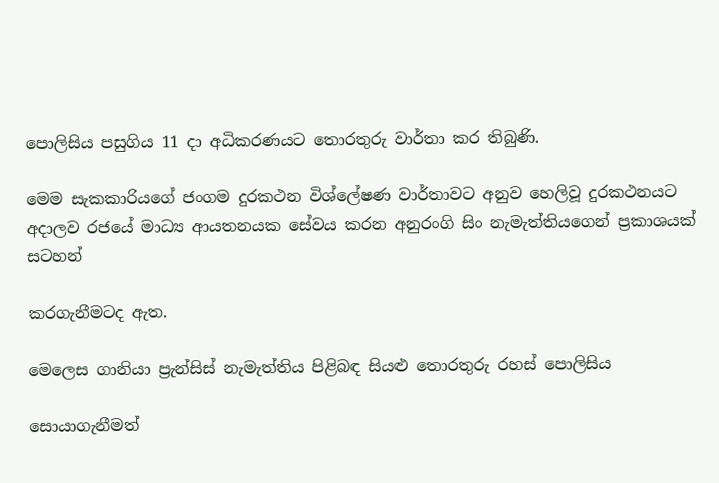පොලිසිය පසුගිය 11 දා අධිකරණයට තොරතුරු වාර්තා කර තිබුණි.

මෙම සැකකාරියගේ ජංගම දුරකථන විශ්ලේෂණ වාර්තාවට අනුව හෙලිවූ දුරකථනයට අදාලව රජයේ මාධ්‍ය ආයතනයක සේවය කරන අනුරංගි සිං නැමැත්තියගෙන් ප්‍රකාශයක් සටහන්

කරගැනීමටද ඇත.

මෙලෙස ගානියා ප්‍රැන්සිස් නැමැත්තිය පිළිබඳ සියළු තොරතුරු රහස් පොලිසිය

සොයාගැනීමත්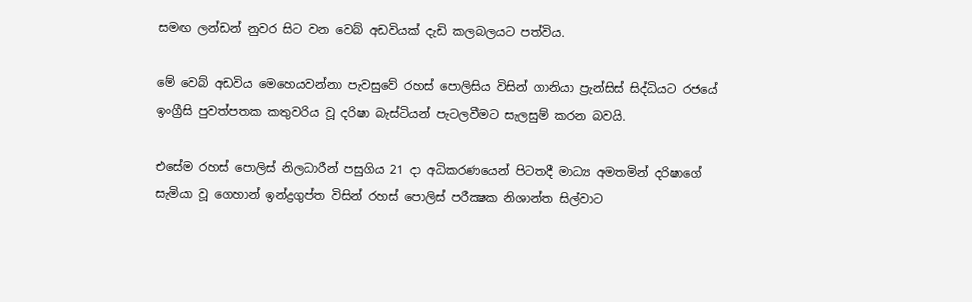සමඟ ලන්ඩන් නුවර සිට වන වෙබ් අඩවියක් දැඩි කලබලයට පත්විය.

මේ වෙබ් අඩවිය මෙහෙයවන්නා පැවසුවේ රහස් පොලිසිය විසින් ගානියා ප්‍රැන්සිස් සිද්ධියට රජයේ ඉංග්‍රීසි පුවත්පතක කතුවරිය වූ දරිෂා බැස්ටියන් පැටලවීමට සැලසුම් කරන බවයි.

එසේම රහස් පොලිස් නිලධාරීන් පසුගිය 21 දා අධිකරණයෙන් පිටතදී මාධ්‍ය අමතමින් දරිෂාගේ සැමියා වූ ගෙහාන් ඉන්ද්‍රගුප්ත විසින් රහස් පොලිස් පරීක්‍ෂක නිශාන්ත සිල්වාට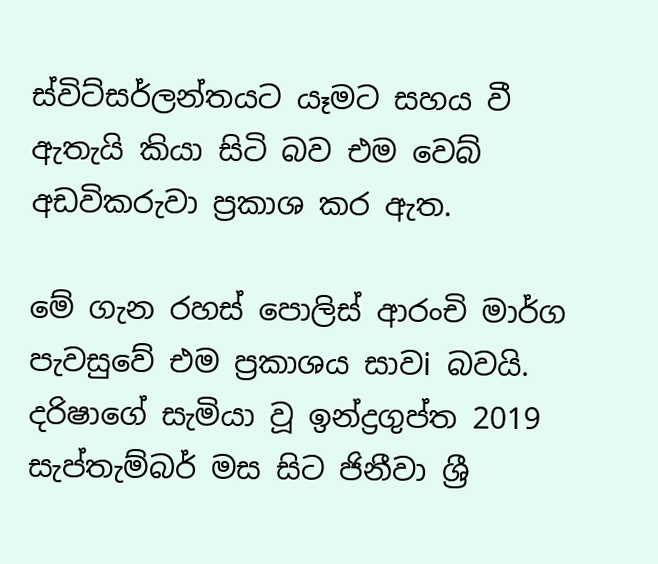ස්විට්සර්ලන්තයට යෑමට සහය වී ඇතැයි කියා සිටි බව එම වෙබ් අඩවිකරුවා ප්‍රකාශ කර ඇත.

මේ ගැන රහස් පොලිස් ආරංචි මාර්ග පැවසුවේ එම ප්‍රකාශය සාවi බවයි. දරිෂාගේ සැමියා වූ ඉන්ද්‍රගුප්ත 2019 සැප්තැම්බර් මස සිට ජිනීවා ශ්‍රී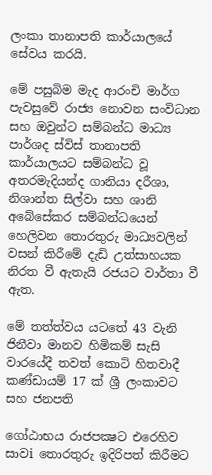ලංකා තානාපති කාර්යාලයේ සේවය කරයි.

මේ පසුබිම මැද ආරංචි මාර්ග පැවසුවේ රාජ්‍ය නොවන සංවිධාන සහ ඔවුන්ට සම්බන්ධ මාධ්‍ය පාර්ශද ස්විස් තානාපති කාර්යාලයට සම්බන්ධ වූ අතරමැදියන්ද ගානියා දරීශා, නිශාන්ත සිල්වා සහ ශානි අබේසේකර සම්බන්ධයෙන් හෙලිවන තොරතුරු මාධ්‍යවලින් වසන් කිරීමේ දැඩි උත්සාහයක නිරත වී ඇතැයි රජයට වාර්තා වී ඇත.

මේ තත්ත්වය යටතේ 43 වැනි ජිනීවා මානව හිමිකම් සැසි වාරයේදී තවත් කොටි හිතවාදී කණ්ඩායම් 17 ක් ශ්‍රී ලංකාවට සහ ජනපති

ගෝඨාභය රාජපක්‍ෂට එරෙහිව සාවi තොරතුරු ඉදිරිපත් කිරීමට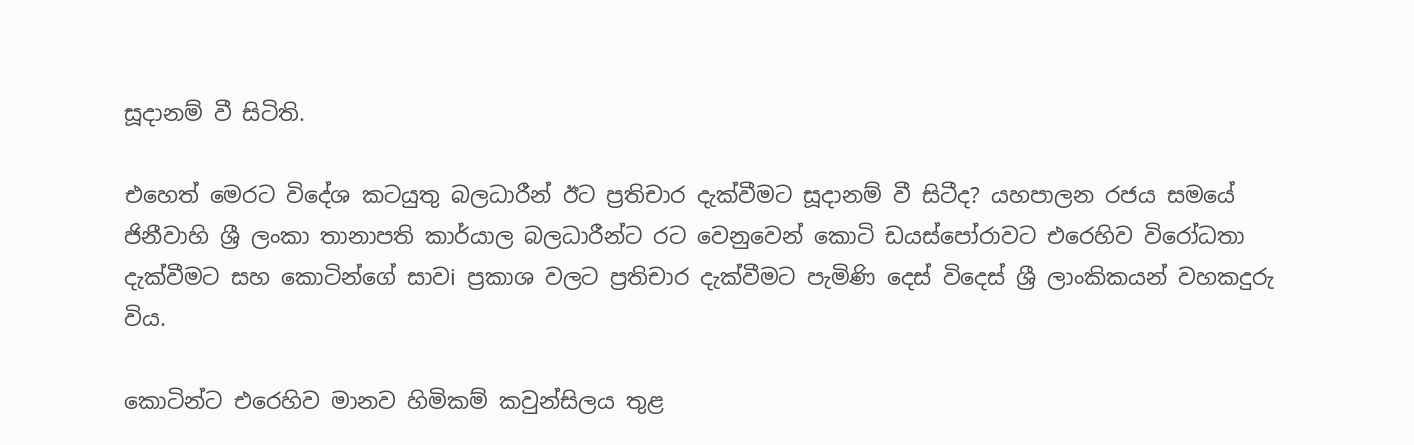සූදානම් වී සිටිති.

එහෙත් මෙරට විදේශ කටයුතු බලධාරීන් ඊට ප්‍රතිචාර දැක්වීමට සූදානම් වී සිටීද? යහපාලන රජය සමයේ ජිනීවාහි ශ්‍රී ලංකා තානාපති කාර්යාල බලධාරීන්ට රට වෙනුවෙන් කොටි ඩයස්පෝරාවට එරෙහිව විරෝධතා දැක්වීමට සහ කොටින්ගේ සාවi ප්‍රකාශ වලට ප්‍රතිචාර දැක්වීමට පැමිණි දෙස් විදෙස් ශ්‍රී ලාංකිකයන් වහකදුරු විය.

කොටින්ට එරෙහිව මානව හිමිකම් කවුන්සිලය තුළ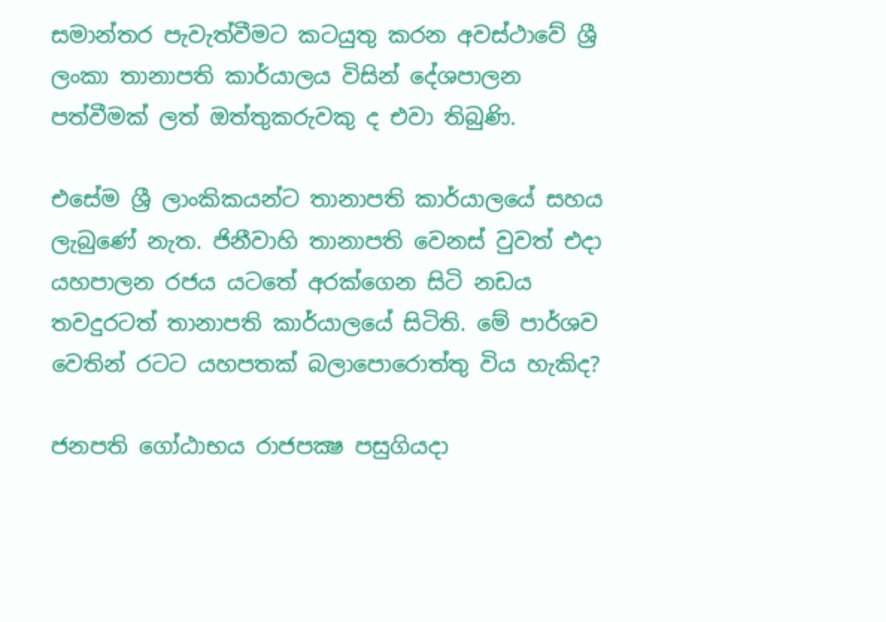සමාන්තර පැවැත්වීමට කටයුතු කරන අවස්ථාවේ ශ්‍රී ලංකා තානාපති කාර්යාලය විසින් දේශපාලන පත්වීමක් ලත් ඔත්තුකරුවකු ද එවා තිබුණි.

එසේම ශ්‍රී ලාංකිකයන්ට තානාපති කාර්යාලයේ සහය ලැබුණේ නැත. ජිනීවාහි තානාපති වෙනස් වුවත් එදා යහපාලන රජය යටතේ අරක්ගෙන සිටි නඩය තවදුරටත් තානාපති කාර්යාලයේ සිටිති. මේ පාර්ශව වෙතින් රටට යහපතක් බලාපොරොත්තු විය හැකිද?

ජනපති ගෝඨාභය රාජපක්‍ෂ පසුගියදා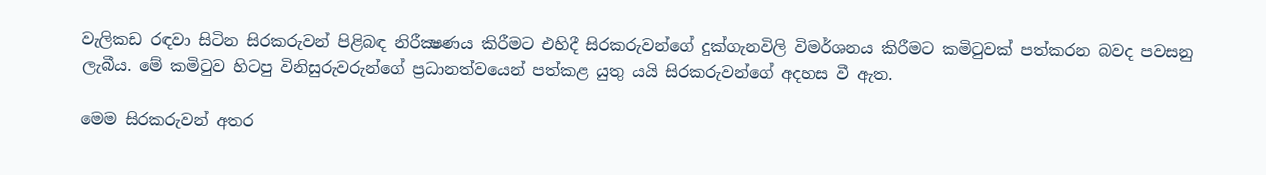වැලිකඩ රඳවා සිටින සිරකරුවන් පිළිබඳ නිරීක්‍ෂණය කිරීමට එහිදී සිරකරුවන්ගේ දුක්ගැනවිලි විමර්ශනය කිරීමට කමිටුවක් පත්කරන බවද පවසනු ලැබීය. මේ කමිටුව හිටපු විනිසුරුවරුන්ගේ ප්‍රධානත්වයෙන් පත්කළ යුතු යයි සිරකරුවන්ගේ අදහස වී ඇත.

මෙම සිරකරුවන් අතර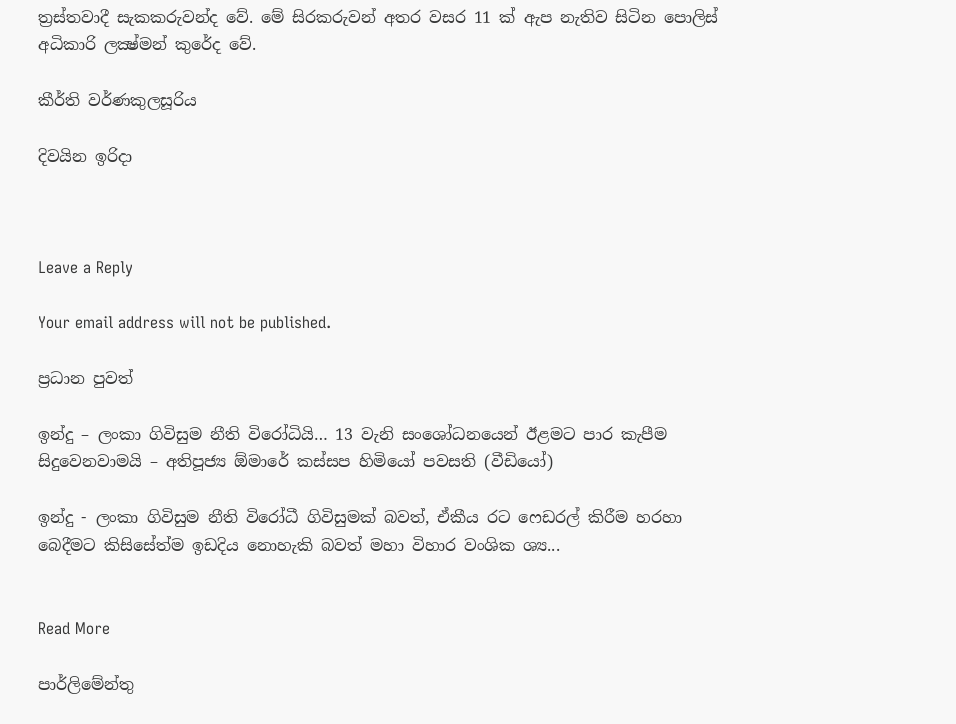ත්‍රස්තවාදී සැකකරුවන්ද වේ. මේ සිරකරුවන් අතර වසර 11 ක් ඇප නැතිව සිටින පොලිස් අධිකාරි ලක්‍ෂ්මන් කුරේද වේ.

කීර්ති වර්ණකුලසූරිය

දිවයින ඉරිදා



Leave a Reply

Your email address will not be published.

ප්‍රධාන පුවත්

ඉන්දු – ලංකා ගිවිසුම නීති විරෝධියි… 13 වැනි සංශෝධනයෙන් ඊළමට පාර කැපීම සිදුවෙනවාමයි – අතිපූජ්‍ය ඕමාරේ කස්සප හිමියෝ පවසති (වීඩියෝ)

ඉන්දු - ලංකා ගිවිසුම නීති විරෝධී ගිවිසුමක් බවත්, ඒකීය රට ෆෙඩරල් කිරීම හරහා බෙදීමට කිසිසේත්ම ඉඩදිය නොහැකි බවත් මහා විහාර වංශික ශ්‍ය...


Read More

පාර්ලිමේන්තු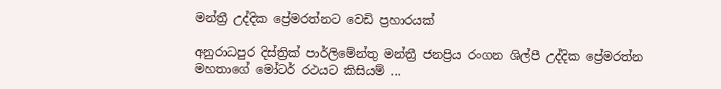මන්ත්‍රී උද්දික ප්‍රේමරත්නට වෙඩි ප්‍රහාරයක්

අනුරාධපුර දිස්ත්‍රික් පාර්ලිමේන්තු මන්ත්‍රී ජනප්‍රිය රංගන ශිල්පී උද්දික ප්‍රේමරත්න මහතාගේ මෝටර් රථයට කිසියම් ...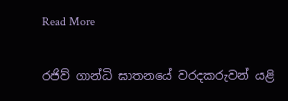Read More

රජිව් ගාන්ධි ඝාතනයේ වරදකරුවන් යළි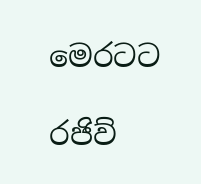මෙරටට

රජිව්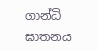ගාන්ධි ඝාතනය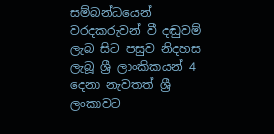සම්බන්ධයෙන් වරදකරුවන් වී දඬුවම් ලැබ සිට පසුව නිදහස ලැබූ ශ්‍රී ලාංකිකයන් 4 දෙනා නැවතත් ශ්‍රී ලංකාවට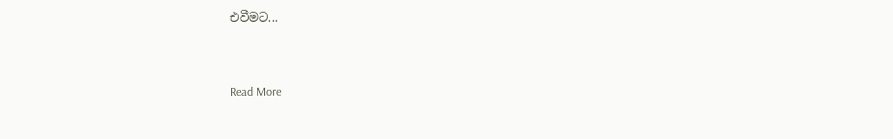එවීමට...


Read More